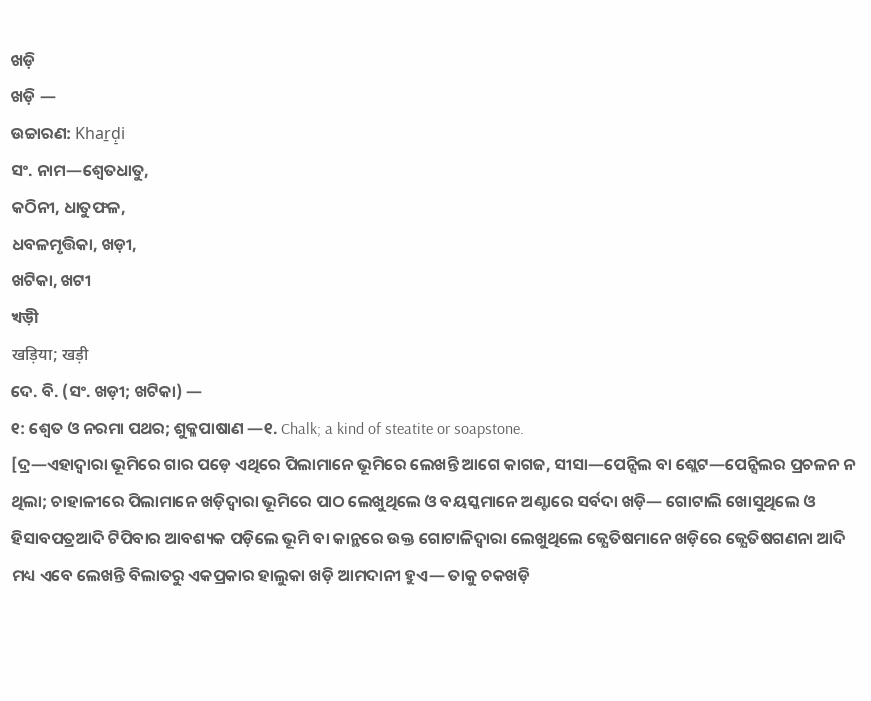ଖଡ଼ି
ଖଡ଼ି —
ଉଚ୍ଚାରଣ: Khaṟḍ̠i
ସଂ. ନାମ—ଶ୍ବେତଧାତୁ,
କଠିନୀ, ଧାତୁଫଳ,
ଧବଳମୃତ୍ତିକା, ଖଡ଼ୀ,
ଖଟିକା, ଖଟୀ
খড়ী
खड़िया; खड़ी
ଦେ. ବି. (ସଂ. ଖଡ଼ୀ; ଖଟିକା) —
୧: ଶ୍ବେତ ଓ ନରମା ପଥର; ଶୁକ୍ଳପାଷାଣ —୧. Chalk; a kind of steatite or soapstone.
[ଦ୍ର—ଏହାଦ୍ବାରା ଭୂମିରେ ଗାର ପଡ଼େ ଏଥିରେ ପିଲାମାନେ ଭୂମିରେ ଲେଖନ୍ତି ଆଗେ କାଗଜ, ସୀସା—ପେନ୍ସିଲ ବା ଶ୍ଲେଟ—ପେନ୍ସିଲର ପ୍ରଚଳନ ନ ଥିଲା; ଚାହାଳୀରେ ପିଲାମାନେ ଖଡ଼ିଦ୍ବାରା ଭୂମିରେ ପାଠ ଲେଖୁଥିଲେ ଓ ବୟସ୍କମାନେ ଅଣ୍ଟାରେ ସର୍ବଦା ଖଡ଼ି— ଗୋଟାଲି ଖୋସୁଥିଲେ ଓ ହିସାବପତ୍ରଆଦି ଟିପିବାର ଆବଶ୍ୟକ ପଡ଼ିଲେ ଭୂମି ବା କାନ୍ଥରେ ଉକ୍ତ ଗୋଟାଳିଦ୍ବାରା ଲେଖୁଥିଲେ ଜ୍ଯେତିଷମାନେ ଖଡ଼ିରେ ଜ୍ଯେତିଷଗଣନା ଆଦି ମଧ୍ୟ ଏବେ ଲେଖନ୍ତି ବିଲାତରୁ ଏକପ୍ରକାର ହାଲୁକା ଖଡ଼ି ଆମଦାନୀ ହୁଏ— ତାକୁ ଚକଖଡ଼ି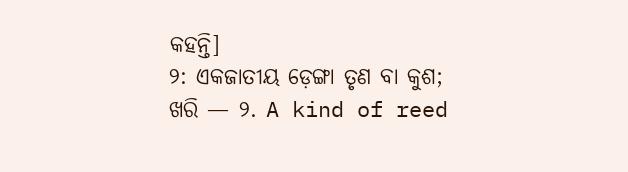କହନ୍ତି]
୨: ଏକଜାତୀୟ ଡ଼େଙ୍ଗା ତୃଣ ବା କୁଶ; ଖରି — ୨. A kind of reed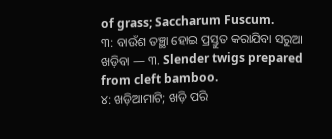of grass; Saccharum Fuscum.
୩: ବାଉଁଶ ତଞ୍ଛା ହୋଇ ପ୍ରସ୍ତୁତ କରାଯିବା ସରୁଆ ଖଡ଼ିବା — ୩. Slender twigs prepared from cleft bamboo.
୪: ଖଡ଼ିଆମାଟି; ଖଡ଼ି ପରି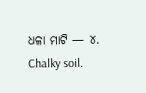ଧଳା ମାଟି — ୪. Chalky soil.